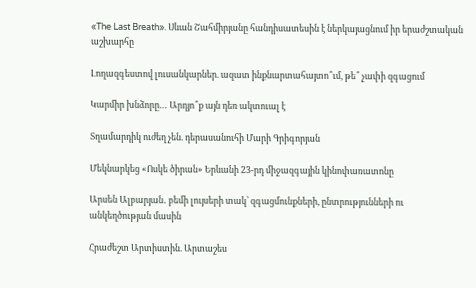«The Last Breath». Սևան Շահմիրյանը հանդիսատեսին է ներկայացնում իր երաժշտական աշխարհը

Լողազգեստով լուսանկարներ. ազատ ինքնարտահայտո՞ւմ, թե՞ չափի զգացում

Կարմիր խնձորը… Արդյո՞ք այն դեռ ակտուալ է

Տղամարդիկ ուժեղ չեն. դերասանուհի Մարի Գրիգորյան

Մեկնարկեց «Ոսկե ծիրան» Երևանի 23-րդ միջազգային կինոփառատոնը

Արսեն Ալբարյան․ բեմի լույսերի տակ՝ զգացմունքների, ընտրությունների ու անկեղծության մասին

Հրաժեշտ Արտիստին. Արտաշես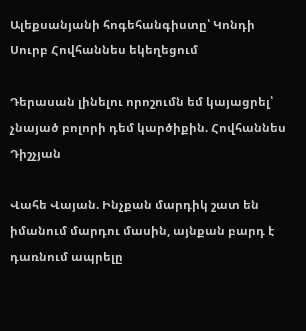Ալեքսանյանի հոգեհանգիստը՝ Կոնդի Սուրբ Հովհաննես եկեղեցում

Դերասան լինելու որոշումն եմ կայացրել՝ չնայած բոլորի դեմ կարծիքին. Հովհաննես Դիշչյան

Վահե Վայան. Ինչքան մարդիկ շատ են իմանում մարդու մասին, այնքան բարդ է դառնում ապրելը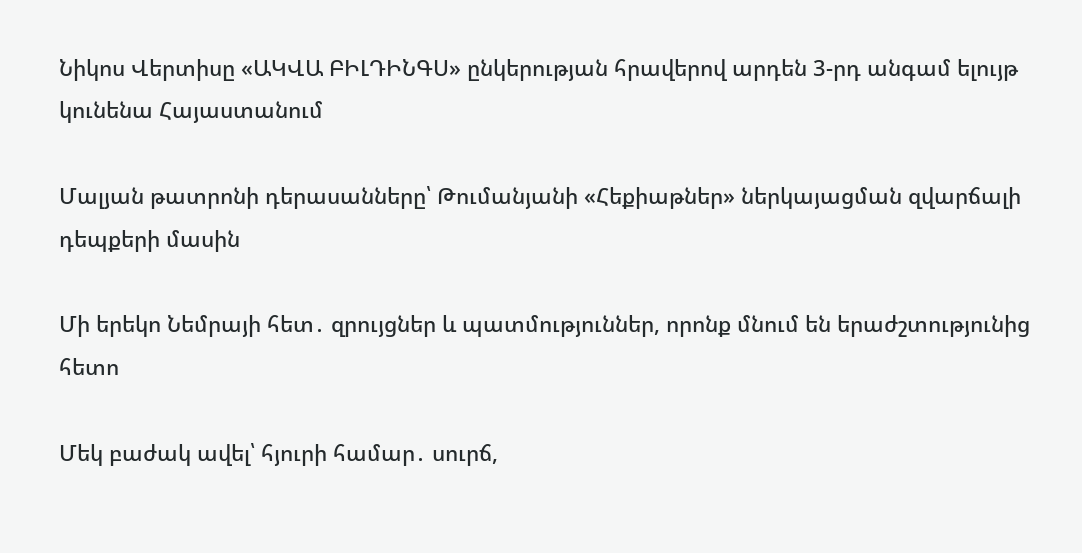Նիկոս Վերտիսը «ԱԿՎԱ ԲԻԼԴԻՆԳՍ» ընկերության հրավերով արդեն 3-րդ անգամ ելույթ կունենա Հայաստանում

Մալյան թատրոնի դերասանները՝ Թումանյանի «Հեքիաթներ» ներկայացման զվարճալի դեպքերի մասին

Մի երեկո Նեմրայի հետ․ զրույցներ և պատմություններ, որոնք մնում են երաժշտությունից հետո

Մեկ բաժակ ավել՝ հյուրի համար․ սուրճ,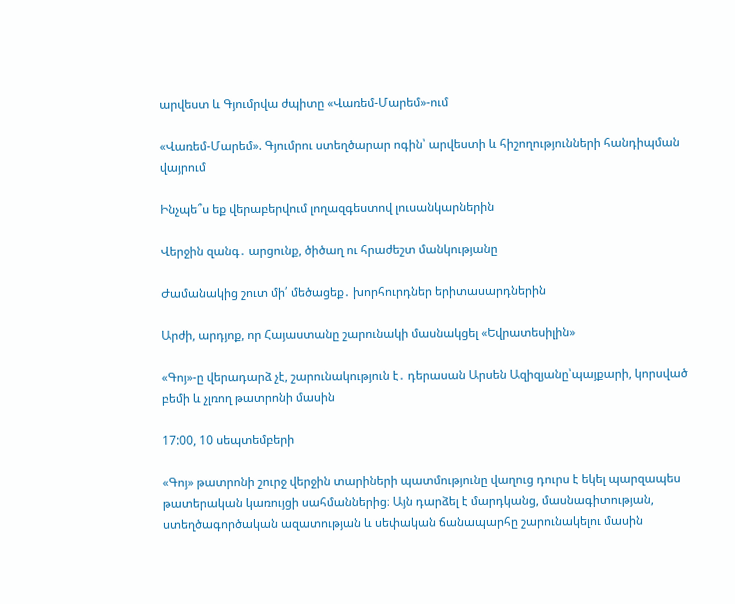արվեստ և Գյումրվա ժպիտը «Վառեմ-Մարեմ»-ում

«Վառեմ-Մարեմ». Գյումրու ստեղծարար ոգին՝ արվեստի և հիշողությունների հանդիպման վայրում

Ինչպե՞ս եք վերաբերվում լողազգեստով լուսանկարներին

Վերջին զանգ․ արցունք, ծիծաղ ու հրաժեշտ մանկությանը

Ժամանակից շուտ մի՛ մեծացեք․ խորհուրդներ երիտասարդներին

Արժի, արդյոք, որ Հայաստանը շարունակի մասնակցել «Եվրատեսիլին»

«Գոյ»-ը վերադարձ չէ, շարունակություն է․ դերասան Արսեն Ազիզյանը՝պայքարի, կորսված բեմի և չլռող թատրոնի մասին

17:00, 10 սեպտեմբերի

«Գոյ» թատրոնի շուրջ վերջին տարիների պատմությունը վաղուց դուրս է եկել պարզապես թատերական կառույցի սահմաններից։ Այն դարձել է մարդկանց, մասնագիտության, ստեղծագործական ազատության և սեփական ճանապարհը շարունակելու մասին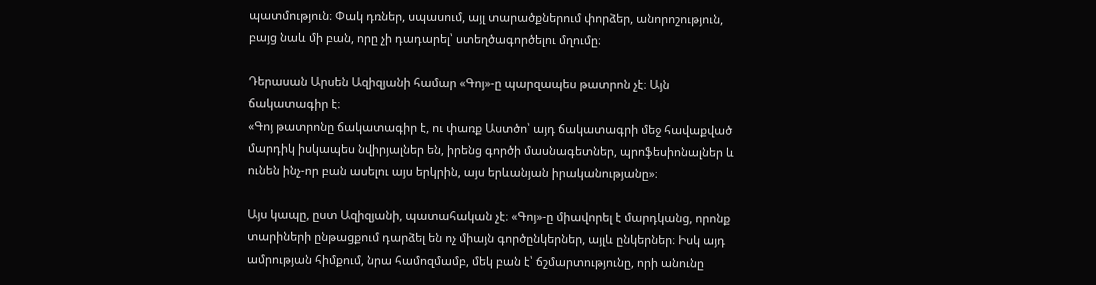պատմություն։ Փակ դռներ, սպասում, այլ տարածքներում փորձեր, անորոշություն, բայց նաև մի բան, որը չի դադարել՝ ստեղծագործելու մղումը։

Դերասան Արսեն Ազիզյանի համար «Գոյ»-ը պարզապես թատրոն չէ։ Այն ճակատագիր է։
«Գոյ թատրոնը ճակատագիր է, ու փառք Աստծո՝ այդ ճակատագրի մեջ հավաքված մարդիկ իսկապես նվիրյալներ են, իրենց գործի մասնագետներ, պրոֆեսիոնալներ և ունեն ինչ-որ բան ասելու այս երկրին, այս երևանյան իրականությանը»։

Այս կապը, ըստ Ազիզյանի, պատահական չէ։ «Գոյ»-ը միավորել է մարդկանց, որոնք տարիների ընթացքում դարձել են ոչ միայն գործընկերներ, այլև ընկերներ։ Իսկ այդ ամրության հիմքում, նրա համոզմամբ, մեկ բան է՝ ճշմարտությունը, որի անունը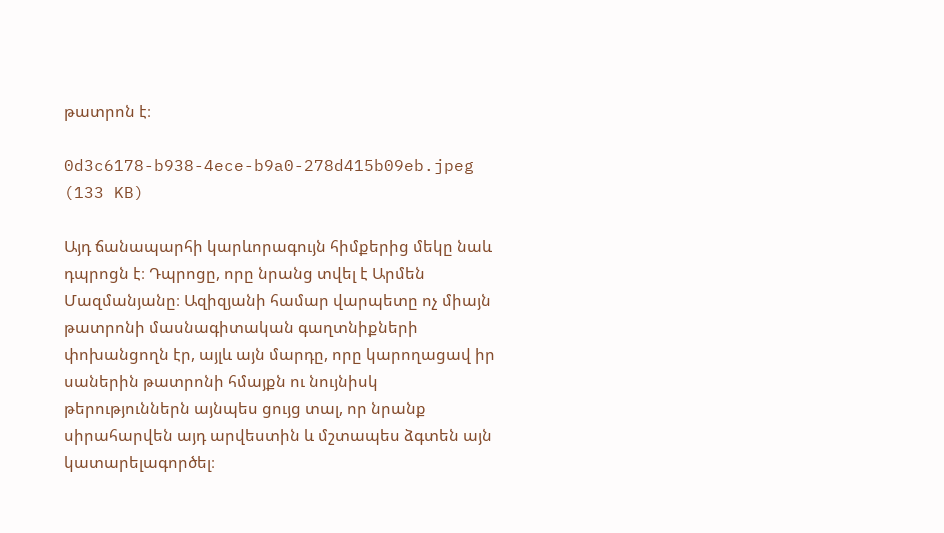թատրոն է։

0d3c6178-b938-4ece-b9a0-278d415b09eb.jpeg (133 KB)

Այդ ճանապարհի կարևորագույն հիմքերից մեկը նաև դպրոցն է։ Դպրոցը, որը նրանց տվել է Արմեն Մազմանյանը։ Ազիզյանի համար վարպետը ոչ միայն թատրոնի մասնագիտական գաղտնիքների փոխանցողն էր, այլև այն մարդը, որը կարողացավ իր սաներին թատրոնի հմայքն ու նույնիսկ թերություններն այնպես ցույց տալ, որ նրանք սիրահարվեն այդ արվեստին և մշտապես ձգտեն այն կատարելագործել։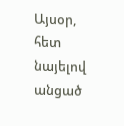Այսօր, հետ նայելով անցած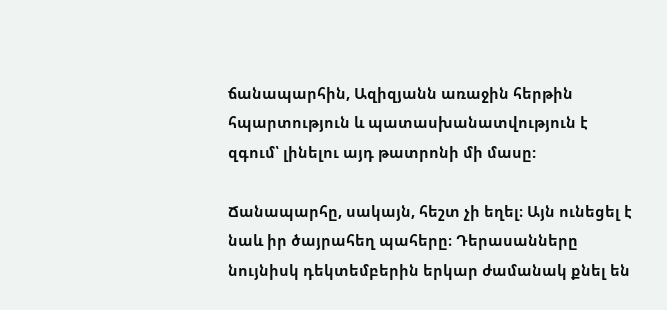ճանապարհին, Ազիզյանն առաջին հերթին հպարտություն և պատասխանատվություն է զգում՝ լինելու այդ թատրոնի մի մասը:

Ճանապարհը, սակայն, հեշտ չի եղել։ Այն ունեցել է նաև իր ծայրահեղ պահերը։ Դերասանները նույնիսկ դեկտեմբերին երկար ժամանակ քնել են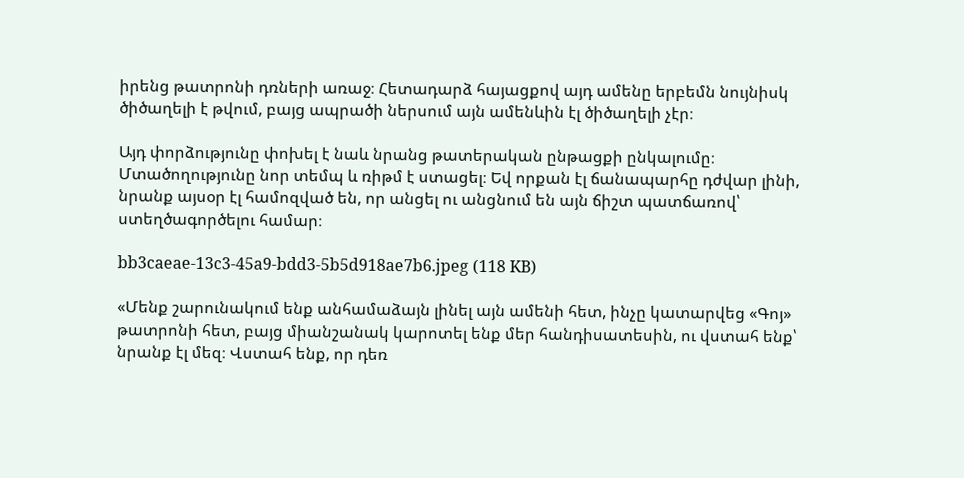իրենց թատրոնի դռների առաջ։ Հետադարձ հայացքով այդ ամենը երբեմն նույնիսկ ծիծաղելի է թվում, բայց ապրածի ներսում այն ամենևին էլ ծիծաղելի չէր։

Այդ փորձությունը փոխել է նաև նրանց թատերական ընթացքի ընկալումը։ Մտածողությունը նոր տեմպ և ռիթմ է ստացել։ Եվ որքան էլ ճանապարհը դժվար լինի, նրանք այսօր էլ համոզված են, որ անցել ու անցնում են այն ճիշտ պատճառով՝ ստեղծագործելու համար։

bb3caeae-13c3-45a9-bdd3-5b5d918ae7b6.jpeg (118 KB)

«Մենք շարունակում ենք անհամաձայն լինել այն ամենի հետ, ինչը կատարվեց «Գոյ» թատրոնի հետ, բայց միանշանակ կարոտել ենք մեր հանդիսատեսին, ու վստահ ենք՝ նրանք էլ մեզ։ Վստահ ենք, որ դեռ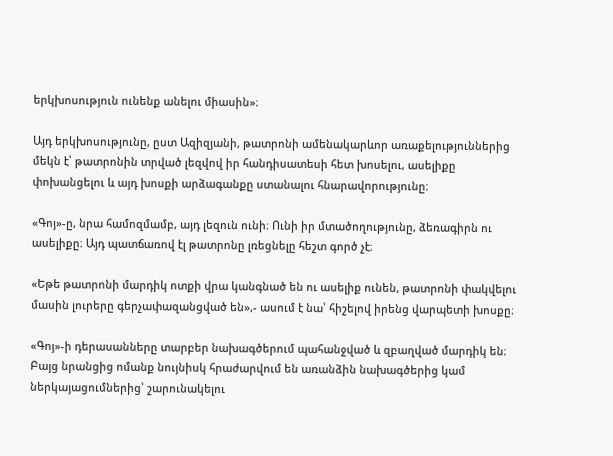երկխոսություն ունենք անելու միասին»։

Այդ երկխոսությունը, ըստ Ազիզյանի, թատրոնի ամենակարևոր առաքելություններից մեկն է՝ թատրոնին տրված լեզվով իր հանդիսատեսի հետ խոսելու, ասելիքը փոխանցելու և այդ խոսքի արձագանքը ստանալու հնարավորությունը։

«Գոյ»-ը, նրա համոզմամբ, այդ լեզուն ունի։ Ունի իր մտածողությունը, ձեռագիրն ու ասելիքը։ Այդ պատճառով էլ թատրոնը լռեցնելը հեշտ գործ չէ։

«Եթե թատրոնի մարդիկ ոտքի վրա կանգնած են ու ասելիք ունեն, թատրոնի փակվելու մասին լուրերը գերչափազանցված են»,- ասում է նա՝ հիշելով իրենց վարպետի խոսքը։

«Գոյ»-ի դերասանները տարբեր նախագծերում պահանջված և զբաղված մարդիկ են։ Բայց նրանցից ոմանք նույնիսկ հրաժարվում են առանձին նախագծերից կամ ներկայացումներից՝ շարունակելու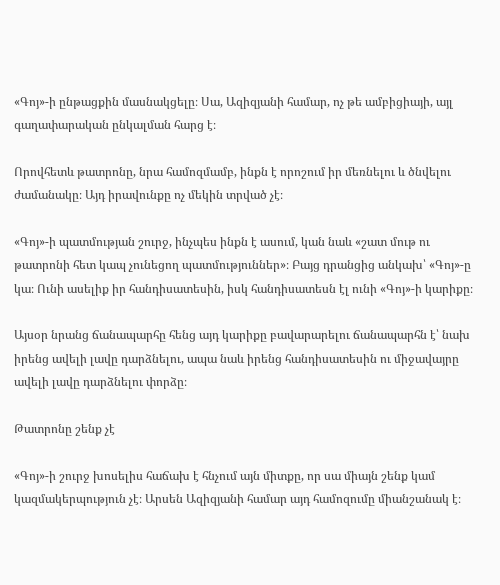«Գոյ»-ի ընթացքին մասնակցելը։ Սա, Ազիզյանի համար, ոչ թե ամբիցիայի, այլ գաղափարական ընկալման հարց է։

Որովհետև թատրոնը, նրա համոզմամբ, ինքն է որոշում իր մեռնելու և ծնվելու ժամանակը։ Այդ իրավունքը ոչ մեկին տրված չէ։

«Գոյ»-ի պատմության շուրջ, ինչպես ինքն է ասում, կան նաև «շատ մութ ու թատրոնի հետ կապ չունեցող պատմություններ»։ Բայց դրանցից անկախ՝ «Գոյ»-ը կա։ Ունի ասելիք իր հանդիսատեսին, իսկ հանդիսատեսն էլ ունի «Գոյ»-ի կարիքը։

Այսօր նրանց ճանապարհը հենց այդ կարիքը բավարարելու ճանապարհն է՝ նախ իրենց ավելի լավը դարձնելու, ապա նաև իրենց հանդիսատեսին ու միջավայրը ավելի լավը դարձնելու փորձը։

Թատրոնը շենք չէ

«Գոյ»-ի շուրջ խոսելիս հաճախ է հնչում այն միտքը, որ սա միայն շենք կամ կազմակերպություն չէ։ Արսեն Ազիզյանի համար այդ համոզումը միանշանակ է։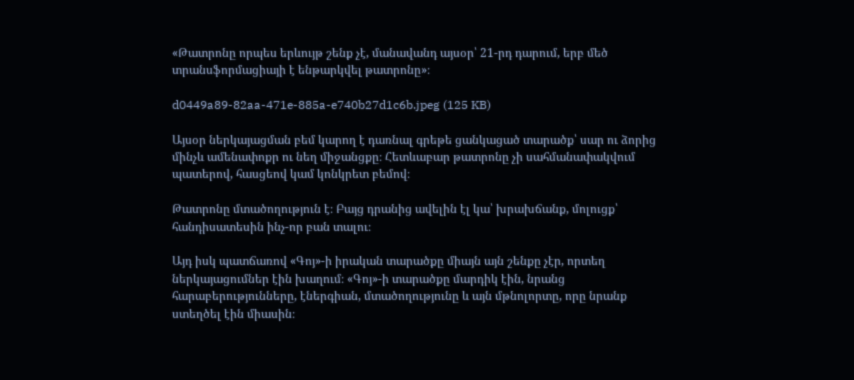«Թատրոնը որպես երևույթ շենք չէ, մանավանդ այսօր՝ 21-րդ դարում, երբ մեծ տրանսֆորմացիայի է ենթարկվել թատրոնը»։

d0449a89-82aa-471e-885a-e740b27d1c6b.jpeg (125 KB)

Այսօր ներկայացման բեմ կարող է դառնալ գրեթե ցանկացած տարածք՝ սար ու ձորից մինչև ամենափոքր ու նեղ միջանցքը։ Հետևաբար թատրոնը չի սահմանափակվում պատերով, հասցեով կամ կոնկրետ բեմով։

Թատրոնը մտածողություն է։ Բայց դրանից ավելին էլ կա՝ խրախճանք, մոլուցք՝ հանդիսատեսին ինչ-որ բան տալու։

Այդ իսկ պատճառով «Գոյ»-ի իրական տարածքը միայն այն շենքը չէր, որտեղ ներկայացումներ էին խաղում։ «Գոյ»-ի տարածքը մարդիկ էին, նրանց հարաբերությունները, էներգիան, մտածողությունը և այն մթնոլորտը, որը նրանք ստեղծել էին միասին։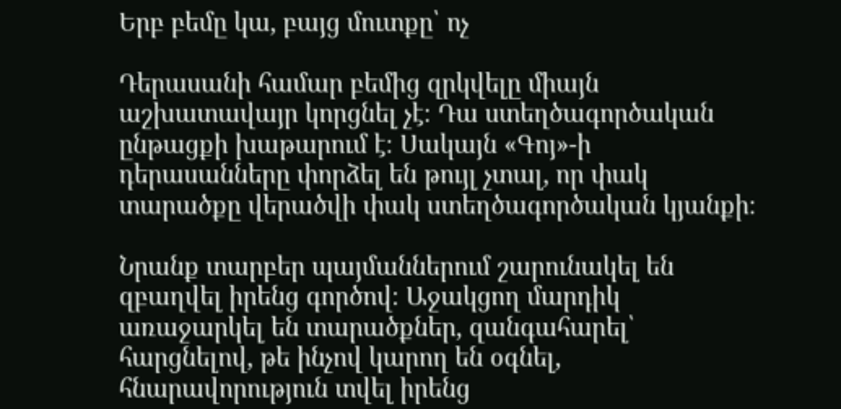Երբ բեմը կա, բայց մուտքը՝ ոչ

Դերասանի համար բեմից զրկվելը միայն աշխատավայր կորցնել չէ։ Դա ստեղծագործական ընթացքի խաթարում է։ Սակայն «Գոյ»-ի դերասանները փորձել են թույլ չտալ, որ փակ տարածքը վերածվի փակ ստեղծագործական կյանքի։

Նրանք տարբեր պայմաններում շարունակել են զբաղվել իրենց գործով։ Աջակցող մարդիկ առաջարկել են տարածքներ, զանգահարել՝ հարցնելով, թե ինչով կարող են օգնել, հնարավորություն տվել իրենց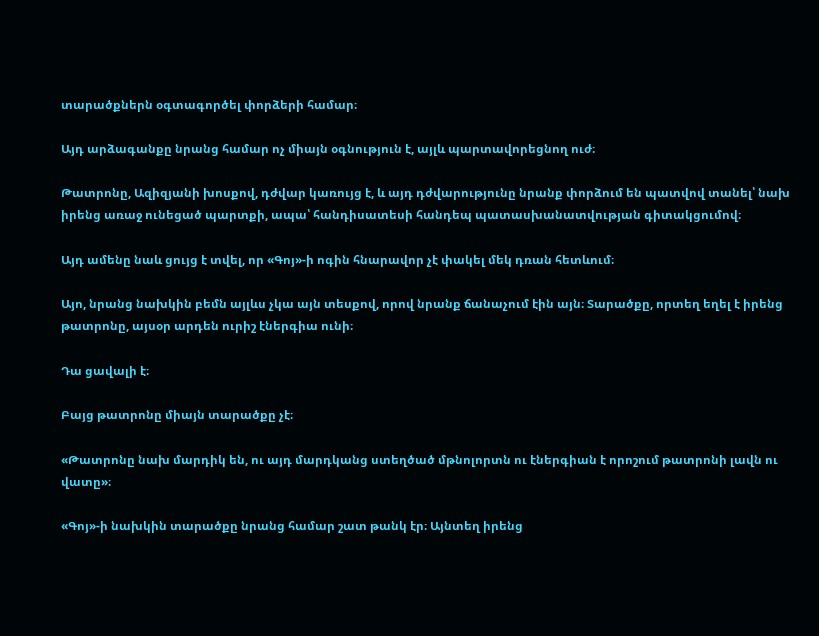տարածքներն օգտագործել փորձերի համար։

Այդ արձագանքը նրանց համար ոչ միայն օգնություն է, այլև պարտավորեցնող ուժ։

Թատրոնը, Ազիզյանի խոսքով, դժվար կառույց է, և այդ դժվարությունը նրանք փորձում են պատվով տանել՝ նախ իրենց առաջ ունեցած պարտքի, ապա՝ հանդիսատեսի հանդեպ պատասխանատվության գիտակցումով։

Այդ ամենը նաև ցույց է տվել, որ «Գոյ»-ի ոգին հնարավոր չէ փակել մեկ դռան հետևում։

Այո, նրանց նախկին բեմն այլևս չկա այն տեսքով, որով նրանք ճանաչում էին այն։ Տարածքը, որտեղ եղել է իրենց թատրոնը, այսօր արդեն ուրիշ էներգիա ունի։

Դա ցավալի է։

Բայց թատրոնը միայն տարածքը չէ։

«Թատրոնը նախ մարդիկ են, ու այդ մարդկանց ստեղծած մթնոլորտն ու էներգիան է որոշում թատրոնի լավն ու վատը»։

«Գոյ»-ի նախկին տարածքը նրանց համար շատ թանկ էր։ Այնտեղ իրենց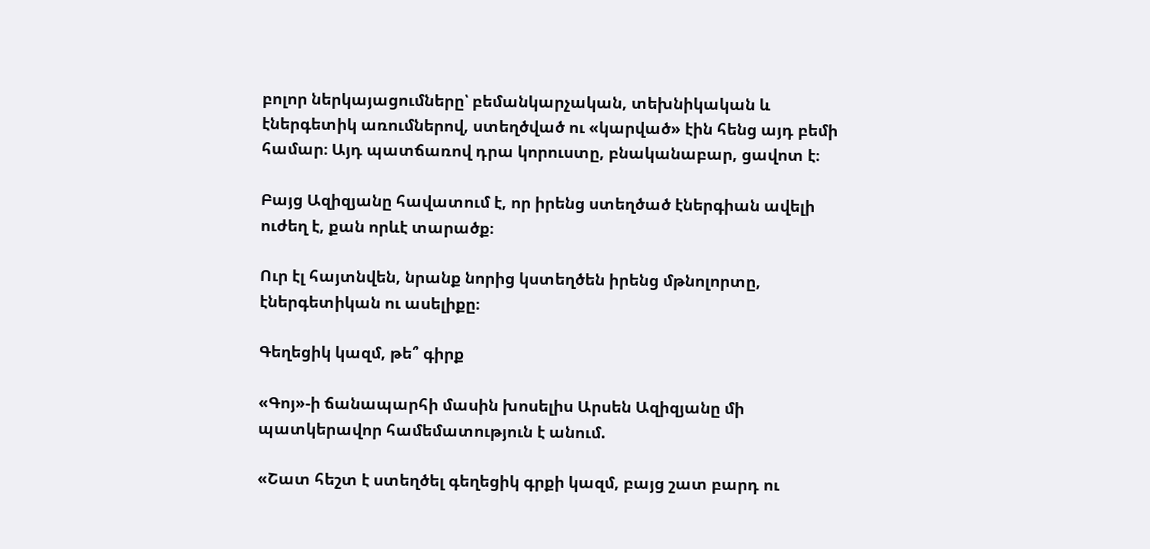բոլոր ներկայացումները՝ բեմանկարչական, տեխնիկական և էներգետիկ առումներով, ստեղծված ու «կարված» էին հենց այդ բեմի համար։ Այդ պատճառով դրա կորուստը, բնականաբար, ցավոտ է։

Բայց Ազիզյանը հավատում է, որ իրենց ստեղծած էներգիան ավելի ուժեղ է, քան որևէ տարածք։

Ուր էլ հայտնվեն, նրանք նորից կստեղծեն իրենց մթնոլորտը, էներգետիկան ու ասելիքը։

Գեղեցիկ կազմ, թե՞ գիրք

«Գոյ»-ի ճանապարհի մասին խոսելիս Արսեն Ազիզյանը մի պատկերավոր համեմատություն է անում.

«Շատ հեշտ է ստեղծել գեղեցիկ գրքի կազմ, բայց շատ բարդ ու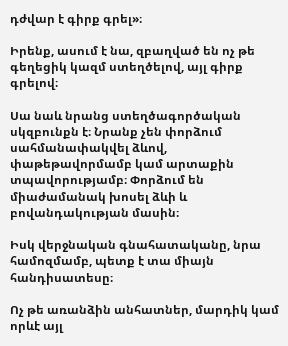դժվար է գիրք գրել»։

Իրենք, ասում է նա, զբաղված են ոչ թե գեղեցիկ կազմ ստեղծելով, այլ գիրք գրելով։

Սա նաև նրանց ստեղծագործական սկզբունքն է։ Նրանք չեն փորձում սահմանափակվել ձևով, փաթեթավորմամբ կամ արտաքին տպավորությամբ։ Փորձում են միաժամանակ խոսել ձևի և բովանդակության մասին։

Իսկ վերջնական գնահատականը, նրա համոզմամբ, պետք է տա միայն հանդիսատեսը։

Ոչ թե առանձին անհատներ, մարդիկ կամ որևէ այլ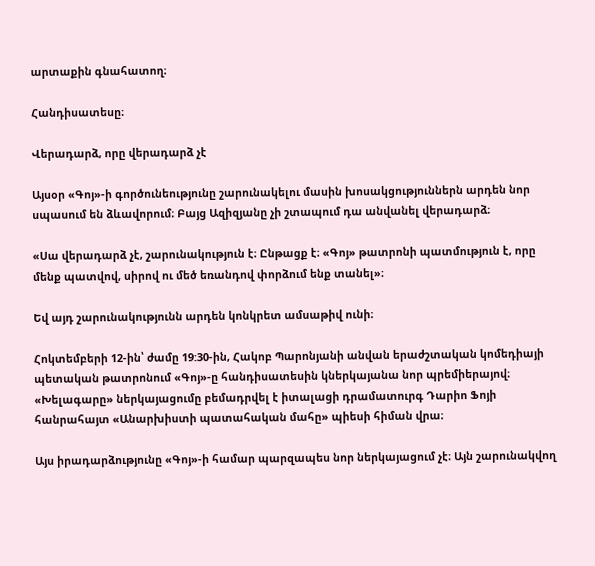արտաքին գնահատող։

Հանդիսատեսը։

Վերադարձ, որը վերադարձ չէ

Այսօր «Գոյ»-ի գործունեությունը շարունակելու մասին խոսակցություններն արդեն նոր սպասում են ձևավորում։ Բայց Ազիզյանը չի շտապում դա անվանել վերադարձ։

«Սա վերադարձ չէ, շարունակություն է։ Ընթացք է։ «Գոյ» թատրոնի պատմություն է, որը մենք պատվով, սիրով ու մեծ եռանդով փորձում ենք տանել»։

Եվ այդ շարունակությունն արդեն կոնկրետ ամսաթիվ ունի։

Հոկտեմբերի 12-ին՝ ժամը 19:30-ին, Հակոբ Պարոնյանի անվան երաժշտական կոմեդիայի պետական թատրոնում «Գոյ»-ը հանդիսատեսին կներկայանա նոր պրեմիերայով։ «Խելագարը» ներկայացումը բեմադրվել է իտալացի դրամատուրգ Դարիո Ֆոյի հանրահայտ «Անարխիստի պատահական մահը» պիեսի հիման վրա։

Այս իրադարձությունը «Գոյ»-ի համար պարզապես նոր ներկայացում չէ։ Այն շարունակվող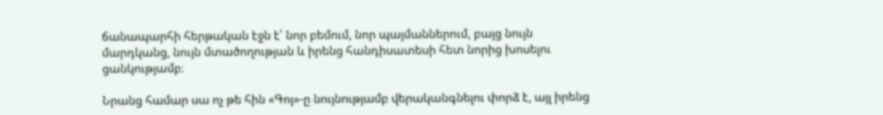ճանապարհի հերթական էջն է՝ նոր բեմում, նոր պայմաններում, բայց նույն մարդկանց, նույն մտածողության և իրենց հանդիսատեսի հետ նորից խոսելու ցանկությամբ։

Նրանց համար սա ոչ թե հին «Գոյ»-ը նույնությամբ վերականգնելու փորձ է, այլ իրենց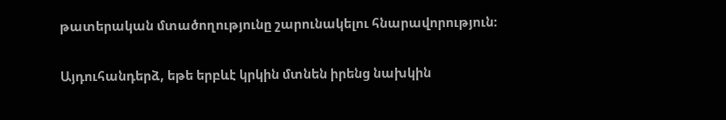թատերական մտածողությունը շարունակելու հնարավորություն։

Այդուհանդերձ, եթե երբևէ կրկին մտնեն իրենց նախկին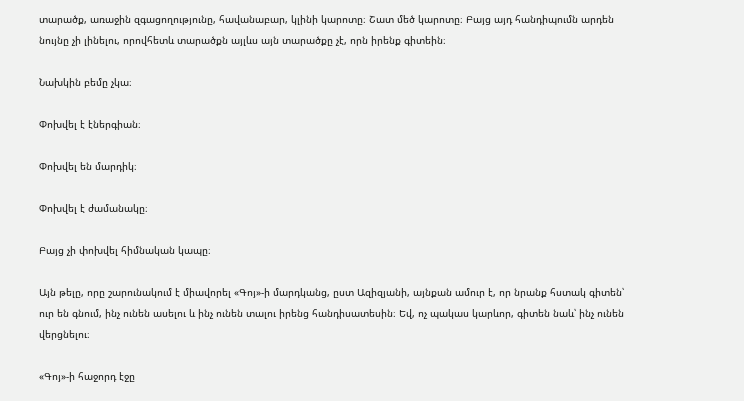տարածք, առաջին զգացողությունը, հավանաբար, կլինի կարոտը։ Շատ մեծ կարոտը։ Բայց այդ հանդիպումն արդեն նույնը չի լինելու, որովհետև տարածքն այլևս այն տարածքը չէ, որն իրենք գիտեին։

Նախկին բեմը չկա։

Փոխվել է էներգիան։

Փոխվել են մարդիկ։

Փոխվել է ժամանակը։

Բայց չի փոխվել հիմնական կապը։

Այն թելը, որը շարունակում է միավորել «Գոյ»-ի մարդկանց, ըստ Ազիզյանի, այնքան ամուր է, որ նրանք հստակ գիտեն՝ ուր են գնում, ինչ ունեն ասելու և ինչ ունեն տալու իրենց հանդիսատեսին։ Եվ, ոչ պակաս կարևոր, գիտեն նաև՝ ինչ ունեն վերցնելու։

«Գոյ»-ի հաջորդ էջը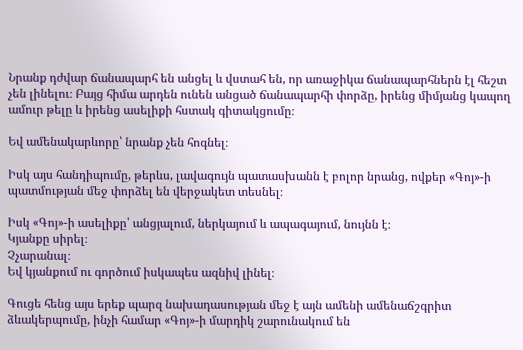Նրանք դժվար ճանապարհ են անցել և վստահ են, որ առաջիկա ճանապարհներն էլ հեշտ չեն լինելու։ Բայց հիմա արդեն ունեն անցած ճանապարհի փորձը, իրենց միմյանց կապող ամուր թելը և իրենց ասելիքի հստակ գիտակցումը։

Եվ ամենակարևորը՝ նրանք չեն հոգնել։

Իսկ այս հանդիպումը, թերևս, լավագույն պատասխանն է բոլոր նրանց, ովքեր «Գոյ»-ի պատմության մեջ փորձել են վերջակետ տեսնել։

Իսկ «Գոյ»-ի ասելիքը՝ անցյալում, ներկայում և ապագայում, նույնն է։
Կյանքը սիրել։
Չչարանալ։
Եվ կյանքում ու գործում իսկապես ազնիվ լինել։

Գուցե հենց այս երեք պարզ նախադասության մեջ է այն ամենի ամենաճշգրիտ ձևակերպումը, ինչի համար «Գոյ»-ի մարդիկ շարունակում են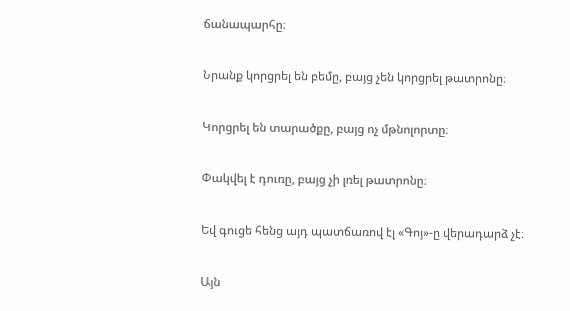ճանապարհը։

Նրանք կորցրել են բեմը, բայց չեն կորցրել թատրոնը։

Կորցրել են տարածքը, բայց ոչ մթնոլորտը։

Փակվել է դուռը, բայց չի լռել թատրոնը։

Եվ գուցե հենց այդ պատճառով էլ «Գոյ»-ը վերադարձ չէ։

Այն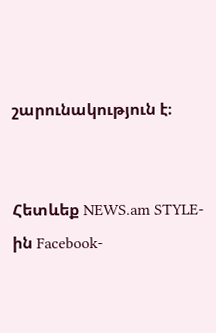շարունակություն է։


Հետևեք NEWS.am STYLE-ին Facebook-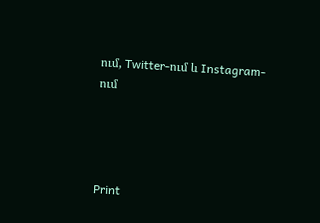ում, Twitter-ում և Instagram-ում




Print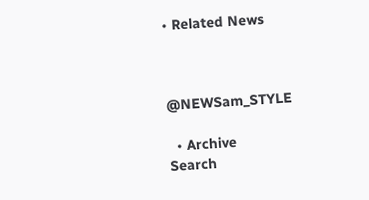• Related News



@NEWSam_STYLE

  • Archive
Search